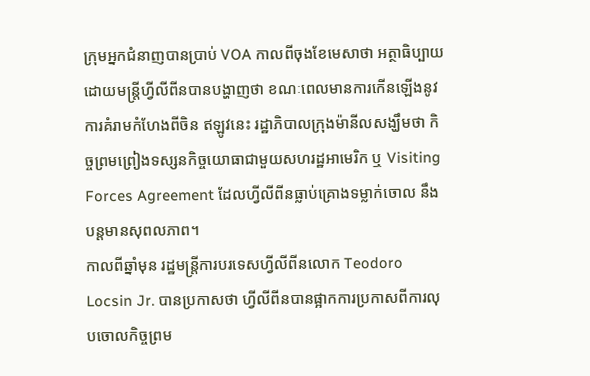ក្រុមអ្នកជំនាញបានប្រាប់ VOA កាលពីចុងខែមេសាថា អត្ថាធិប្បាយដោយមន្រ្តីហ្វីលីពីនបានបង្ហាញថា ខណៈពេលមានការកើនឡើងនូវការគំរាមកំហែងពីចិន ឥឡូវនេះ រដ្ឋាភិបាលក្រុងម៉ានីលសង្ឃឹមថា កិច្ចព្រមព្រៀងទស្សនកិច្ចយោធាជាមួយសហរដ្ឋអាមេរិក ឬ Visiting Forces Agreement ដែលហ្វីលីពីនធ្លាប់គ្រោងទម្លាក់ចោល នឹងបន្តមានសុពលភាព។
កាលពីឆ្នាំមុន រដ្ឋមន្រ្តីការបរទេសហ្វីលីពីនលោក Teodoro Locsin Jr. បានប្រកាសថា ហ្វីលីពីនបានផ្អាកការប្រកាសពីការលុបចោលកិច្ចព្រម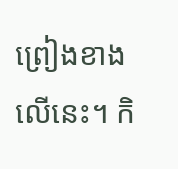ព្រៀងខាងលើនេះ។ កិ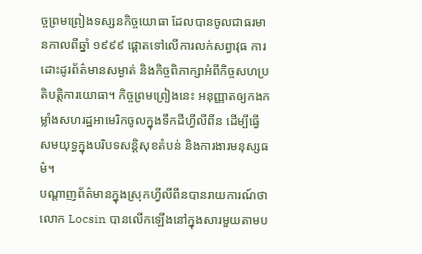ច្ចព្រមព្រៀងទស្សនកិច្ចយោធា ដែលបានចូលជាធរមានកាលពីឆ្នាំ ១៩៩៩ ផ្តោតទៅលើការលក់សព្វាវុធ ការដោះដូរព័ត៌មានសម្ងាត់ និងកិច្ចពិភាក្សាអំពីកិច្ចសហប្រតិបត្តិការយោធា។ កិច្ចព្រមព្រៀងនេះ អនុញ្ញាតឲ្យកងកម្លាំងសហរដ្ឋអាមេរិកចូលក្នុងទឹកដីហ្វីលីពីន ដើម្បីធ្វើសមយុទ្ធក្នុងបរិបទសន្តិសុខតំបន់ និងការងារមនុស្សធម៌។
បណ្តាញព័ត៌មានក្នុងស្រុកហ្វីលីពីនបានរាយការណ៍ថា លោក Locsin បានលើកឡើងនៅក្នុងសារមួយតាមប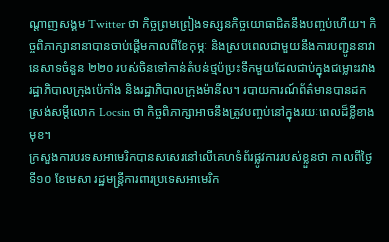ណ្តាញសង្គម Twitter ថា កិច្ចព្រមព្រៀងទស្សនកិច្ចយោធាជិតនឹងបញ្ចប់ហើយ។ កិច្ចពិភាក្សានានាបានចាប់ផ្តើមកាលពីខែកុម្ភៈ និងស្របពេលជាមួយនឹងការបញ្ជូននាវានេសាទចំនួន ២២០ របស់ចិនទៅកាន់តំបន់ថ្មប៉ប្រះទឹកមួយដែលជាប់ក្នុងជម្លោះរវាងរដ្ឋាភិបាលក្រុងប៉េកាំង និងរដ្ឋាភិបាលក្រុងម៉ានីល។ របាយការណ៍ព័ត៌មានបានដកស្រង់សម្តីលោក Locsin ថា កិច្ចពិភាក្សាអាចនឹងត្រូវបញ្ចប់នៅក្នុងរយៈពេលដ៏ខ្លីខាងមុខ។
ក្រសួងការបរទសអាមេរិកបានសសេរនៅលើគេហទំព័រផ្លូវការរបស់ខ្លួនថា កាលពីថ្ងៃទី១០ ខែមេសា រដ្ឋមន្រ្តីការពារប្រទេសអាមេរិក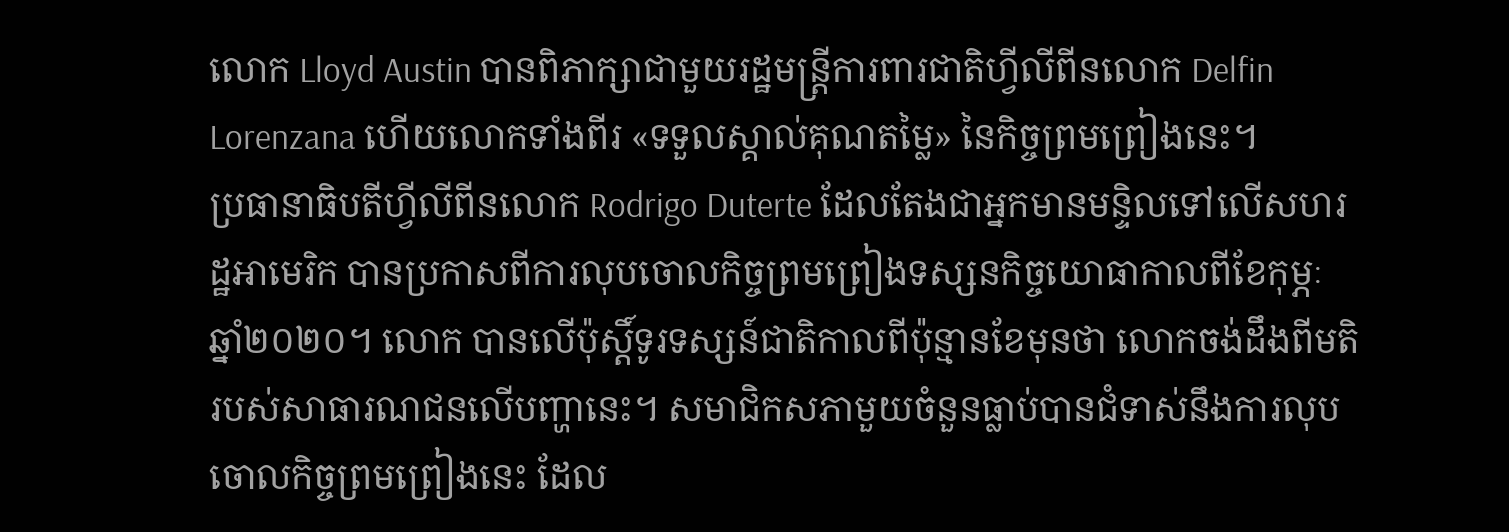លោក Lloyd Austin បានពិភាក្សាជាមួយរដ្ឋមន្រ្តីការពារជាតិហ្វីលីពីនលោក Delfin Lorenzana ហើយលោកទាំងពីរ «ទទួលស្គាល់គុណតម្លៃ» នៃកិច្ចព្រមព្រៀងនេះ។
ប្រធានាធិបតីហ្វីលីពីនលោក Rodrigo Duterte ដែលតែងជាអ្នកមានមន្ទិលទៅលើសហរដ្ឋអាមេរិក បានប្រកាសពីការលុបចោលកិច្ចព្រមព្រៀងទស្សនកិច្ចយោធាកាលពីខែកុម្ភៈ ឆ្នាំ២០២០។ លោក បានលើប៉ុស្តិ៍ទូរទស្សន៍ជាតិកាលពីប៉ុន្មានខែមុនថា លោកចង់ដឹងពីមតិរបស់សាធារណជនលើបញ្ហានេះ។ សមាជិកសភាមួយចំនួនធ្លាប់បានជំទាស់នឹងការលុបចោលកិច្ចព្រមព្រៀងនេះ ដែល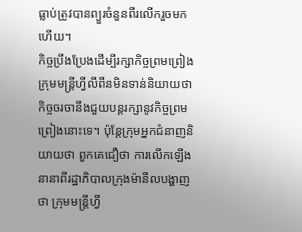ធ្លាប់ត្រូវបានព្យួរចំនួនពីរលើករួចមកហើយ។
កិច្ចប្រឹងប្រែងដើម្បីរក្សាកិច្ចព្រមព្រៀង
ក្រុមមន្រ្តីហ្វីលីពីនមិនទាន់និយាយថា កិច្ចចរចានឹងជួយបន្តរក្សានូវកិច្ចព្រមព្រៀងនោះទេ។ ប៉ុន្តែក្រុមអ្នកជំនាញនិយាយថា ពួកគេជឿថា ការលើកឡើងនានាពីរដ្ឋាភិបាលក្រុងម៉ានីលបង្ហាញថា ក្រុមមន្រ្តីហ្វី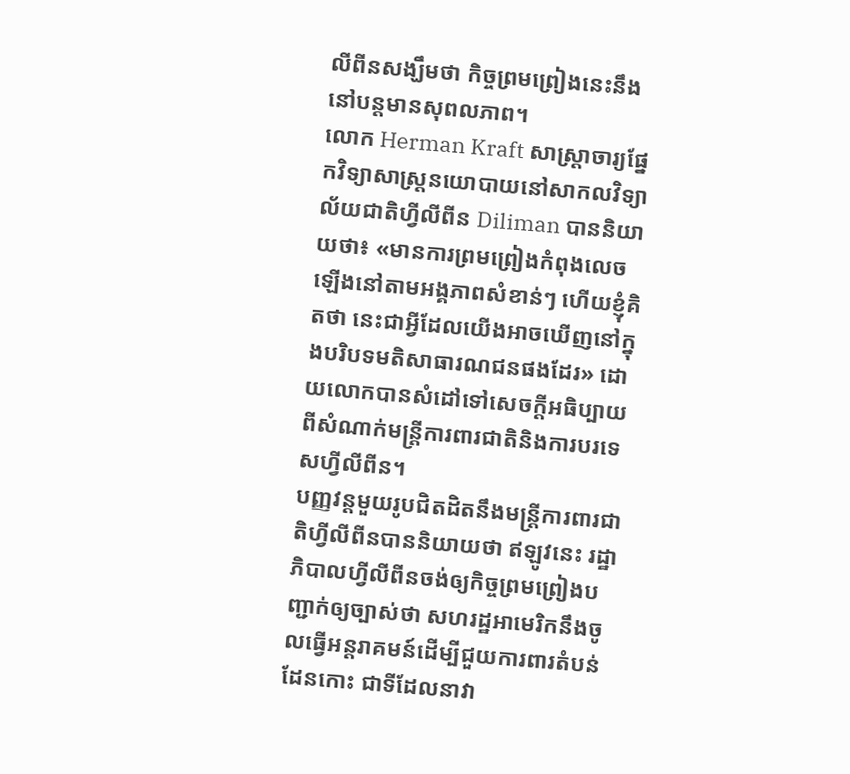លីពីនសង្ឃឹមថា កិច្ចព្រមព្រៀងនេះនឹងនៅបន្តមានសុពលភាព។
លោក Herman Kraft សាស្រ្តាចារ្យផ្នែកវិទ្យាសាស្រ្តនយោបាយនៅសាកលវិទ្យាល័យជាតិហ្វីលីពីន Diliman បាននិយាយថា៖ «មានការព្រមព្រៀងកំពុងលេចឡើងនៅតាមអង្គភាពសំខាន់ៗ ហើយខ្ញុំគិតថា នេះជាអ្វីដែលយើងអាចឃើញនៅក្នុងបរិបទមតិសាធារណជនផងដែរ» ដោយលោកបានសំដៅទៅសេចក្តីអធិប្បាយពីសំណាក់មន្រ្តីការពារជាតិនិងការបរទេសហ្វីលីពីន។
បញ្ញវន្តមួយរូបជិតដិតនឹងមន្រ្តីការពារជាតិហ្វីលីពីនបាននិយាយថា ឥឡូវនេះ រដ្ឋាភិបាលហ្វីលីពីនចង់ឲ្យកិច្ចព្រមព្រៀងបញ្ជាក់ឲ្យច្បាស់ថា សហរដ្ឋអាមេរិកនឹងចូលធ្វើអន្តរាគមន៍ដើម្បីជួយការពារតំបន់ដែនកោះ ជាទីដែលនាវា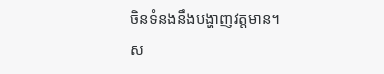ចិនទំនងនឹងបង្ហាញវត្តមាន។
ស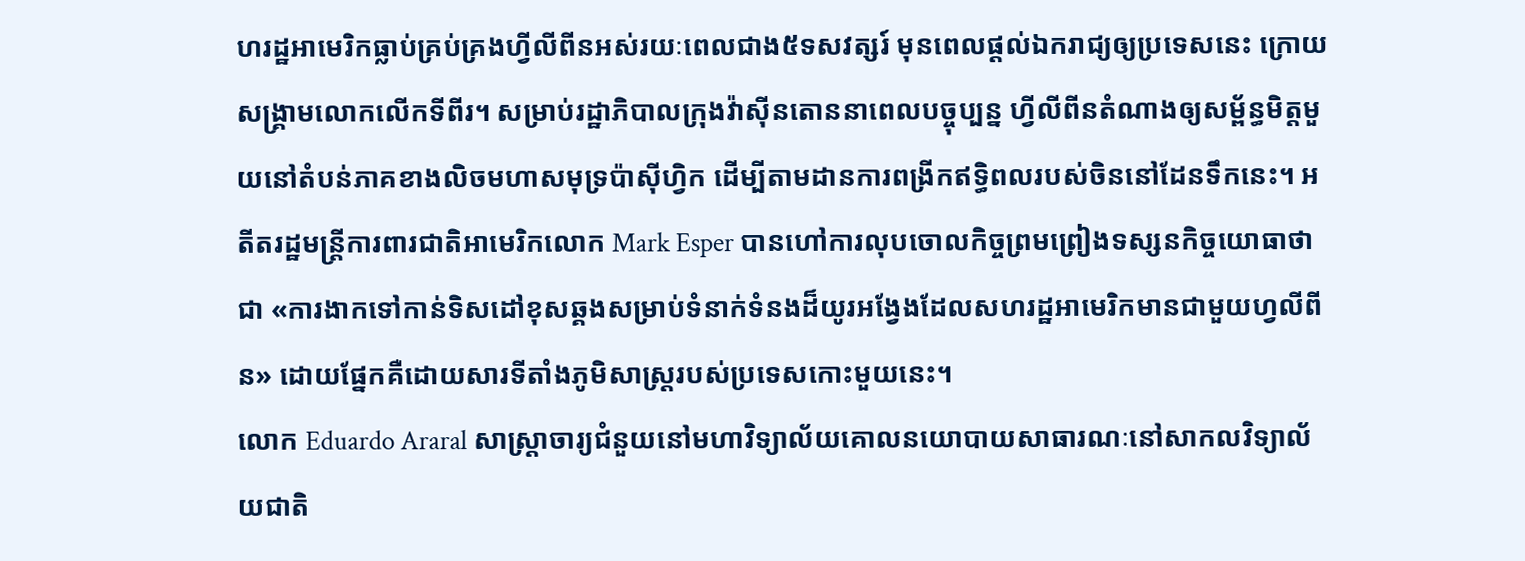ហរដ្ឋអាមេរិកធ្លាប់គ្រប់គ្រងហ្វីលីពីនអស់រយៈពេលជាង៥ទសវត្សរ៍ មុនពេលផ្តល់ឯករាជ្យឲ្យប្រទេសនេះ ក្រោយសង្រ្គាមលោកលើកទីពីរ។ សម្រាប់រដ្ឋាភិបាលក្រុងវ៉ាស៊ីនតោននាពេលបច្ចុប្បន្ន ហ្វីលីពីនតំណាងឲ្យសម្ព័ន្ធមិត្តមួយនៅតំបន់ភាគខាងលិចមហាសមុទ្រប៉ាស៊ីហ្វិក ដើម្បីតាមដានការពង្រីកឥទ្ធិពលរបស់ចិននៅដែនទឹកនេះ។ អតីតរដ្ឋមន្រ្តីការពារជាតិអាមេរិកលោក Mark Esper បានហៅការលុបចោលកិច្ចព្រមព្រៀងទស្សនកិច្ចយោធាថាជា «ការងាកទៅកាន់ទិសដៅខុសឆ្គងសម្រាប់ទំនាក់ទំនងដ៏យូរអង្វែងដែលសហរដ្ឋអាមេរិកមានជាមួយហ្វលីពីន» ដោយផ្នែកគឺដោយសារទីតាំងភូមិសាស្រ្តរបស់ប្រទេសកោះមួយនេះ។
លោក Eduardo Araral សាស្រ្តាចារ្យជំនួយនៅមហាវិទ្យាល័យគោលនយោបាយសាធារណៈនៅសាកលវិទ្យាល័យជាតិ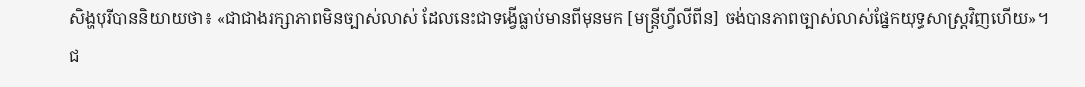សិង្ហបុរីបាននិយាយថា៖ «ជាជាងរក្សាភាពមិនច្បាស់លាស់ ដែលនេះជាទង្វើធ្លាប់មានពីមុនមក [មន្រ្តីហ្វីលីពីន] ចង់បានភាពច្បាស់លាស់ផ្នែកយុទ្ធសាស្រ្តវិញហើយ»។
ជ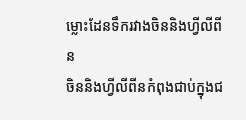ម្លោះដែនទឹករវាងចិននិងហ្វីលីពីន
ចិននិងហ្វីលីពីនកំពុងជាប់ក្នុងជ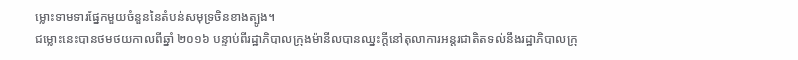ម្លោះទាមទារផ្នែកមួយចំនួននៃតំបន់សមុទ្រចិនខាងត្បូង។
ជម្លោះនេះបានថមថយកាលពីឆ្នាំ ២០១៦ បន្ទាប់ពីរដ្ឋាភិបាលក្រុងម៉ានីលបានឈ្នះក្តីនៅតុលាការអន្តរជាតិតទល់នឹងរដ្ឋាភិបាលក្រុ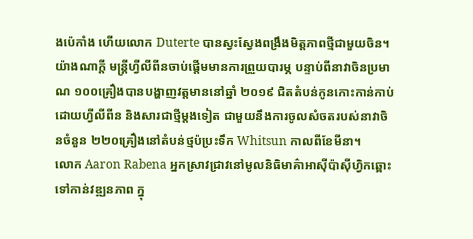ងប៉េកាំង ហើយលោក Duterte បានស្វះស្វែងពង្រឹងមិត្តភាពថ្មីជាមួយចិន។ យ៉ាងណាក្តី មន្រ្តីហ្វីលីពីនចាប់ផ្តើមមានការព្រួយបារម្ភ បន្ទាប់ពីនាវាចិនប្រមាណ ១០០គ្រឿងបានបង្ហាញវត្តមាននៅឆ្នាំ ២០១៩ ជិតតំបន់កូនកោះកាន់កាប់ដោយហ្វីលីពីន និងសារជាថ្មីម្តងទៀត ជាមួយនឹងការចូលសំចតរបស់នាវាចិនចំនួន ២២០គ្រឿងនៅតំបន់ថ្មប៉ប្រះទឹក Whitsun កាលពីខែមីនា។
លោក Aaron Rabena អ្នកស្រាវជ្រាវនៅមូលនិធិមាគ៌ាអាស៊ីប៉ាស៊ីហ្វិកឆ្ពោះទៅកាន់វឌ្ឍនភាព ក្នុ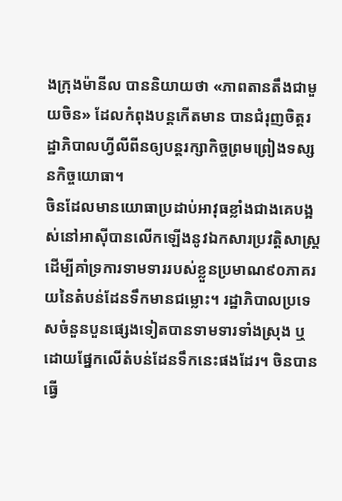ងក្រុងម៉ានីល បាននិយាយថា «ភាពតានតឹងជាមួយចិន» ដែលកំពុងបន្តកើតមាន បានជំរុញចិត្តរដ្ឋាភិបាលហ្វីលីពីនឲ្យបន្តរក្សាកិច្ចព្រមព្រៀងទស្សនកិច្ចយោធា។
ចិនដែលមានយោធាប្រដាប់អាវុធខ្លាំងជាងគេបង្អស់នៅអាស៊ីបានលើកឡើងនូវឯកសារប្រវត្តិសាស្រ្តដើម្បីគាំទ្រការទាមទាររបស់ខ្លួនប្រមាណ៩០ភាគរយនៃតំបន់ដែនទឹកមានជម្លោះ។ រដ្ឋាភិបាលប្រទេសចំនួនបួនផ្សេងទៀតបានទាមទារទាំងស្រុង ឬដោយផ្នែកលើតំបន់ដែនទឹកនេះផងដែរ។ ចិនបានធ្វើ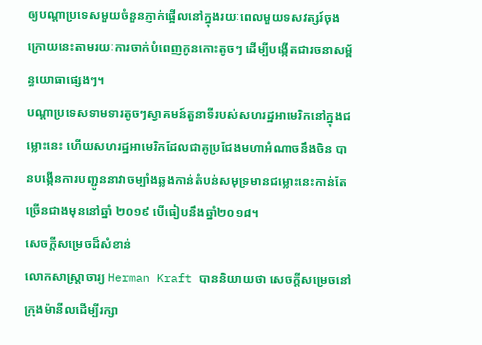ឲ្យបណ្តាប្រទេសមួយចំនួនភ្ញាក់ផ្អើលនៅក្នុងរយៈពេលមួយទសវត្សរ៍ចុងក្រោយនេះតាមរយៈការចាក់បំពេញកូនកោះតូចៗ ដើម្បីបង្កើតជារចនាសម្ព័ន្ធយោធាផ្សេងៗ។
បណ្តាប្រទេសទាមទារតូចៗស្វាគមន៍តួនាទីរបស់សហរដ្ឋអាមេរិកនៅក្នុងជម្លោះនេះ ហើយសហរដ្ឋអាមេរិកដែលជាគូប្រជែងមហាអំណាចនឹងចិន បានបង្កើនការបញ្ជូននាវាចម្បាំងឆ្លងកាន់តំបន់សមុទ្រមានជម្លោះនេះកាន់តែច្រើនជាងមុននៅឆ្នាំ ២០១៩ បើធៀបនឹងឆ្នាំ២០១៨។
សេចក្តីសម្រេចដ៏សំខាន់
លោកសាស្រ្តាចារ្យ Herman Kraft បាននិយាយថា សេចក្តីសម្រេចនៅក្រុងម៉ានីលដើម្បីរក្សា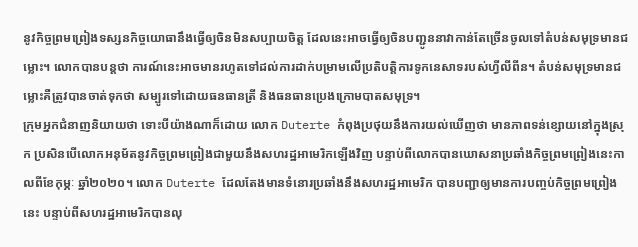នូវកិច្ចព្រមព្រៀងទស្សនកិច្ចយោធានឹងធ្វើឲ្យចិនមិនសប្បាយចិត្ត ដែលនេះអាចធ្វើឲ្យចិនបញ្ជូននាវាកាន់តែច្រើនចូលទៅតំបន់សមុទ្រមានជម្លោះ។ លោកបានបន្តថា ការណ៍នេះអាចមានរហូតទៅដល់ការដាក់បម្រាមលើប្រតិបត្តិការទូកនេសាទរបស់ហ្វីលីពីន។ តំបន់សមុទ្រមានជម្លោះគឺត្រូវបានចាត់ទុកថា សម្បូរទៅដោយធនធានត្រី និងធនធានប្រេងក្រោមបាតសមុទ្រ។
ក្រុមអ្នកជំនាញនិយាយថា ទោះបីយ៉ាងណាក៏ដោយ លោក Duterte កំពុងប្រថុយនឹងការយល់ឃើញថា មានភាពទន់ខ្សោយនៅក្នុងស្រុក ប្រសិនបើលោកអនុម័តនូវកិច្ចព្រមព្រៀងជាមួយនឹងសហរដ្ឋអាមេរិកឡើងវិញ បន្ទាប់ពីលោកបានឃោសនាប្រឆាំងកិច្ចព្រមព្រៀងនេះកាលពីខែកុម្ភៈ ឆ្នាំ២០២០។ លោក Duterte ដែលតែងមានទំនោរប្រឆាំងនឹងសហរដ្ឋអាមេរិក បានបញ្ជាឲ្យមានការបញ្ចប់កិច្ចព្រមព្រៀងនេះ បន្ទាប់ពីសហរដ្ឋអាមេរិកបានលុ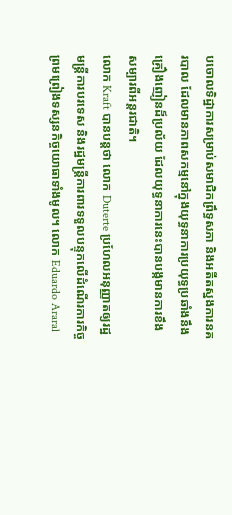បចោលទិដ្ឋាការសម្រាប់សមាជិកព្រឹទ្ធសភា និងអតីតស្នងការនគរបាល ដែលមានភាពសកម្មនៅក្នុងយុទ្ធនាការប្រយុទ្ធប្រឆាំងនឹងគ្រឿងញៀនដ៏ប្រល័យ ដែលយុទ្ធនាការនេះបានបង្កមានការខឹងសម្បារពីអន្តរជាតិ។
លោក Kraft បានបន្តថា លោក Duterte ប្រហែលអនុញ្ញាតឲ្យរដ្ឋមន្រ្តីការបរទេស និងរដ្ឋមន្រ្តីការពារទទួលបន្ទុកលើដំណើរការកិច្ចព្រមព្រៀងទស្សនកិច្ចយោធាទាំងមូល។ លោក Eduardo Araral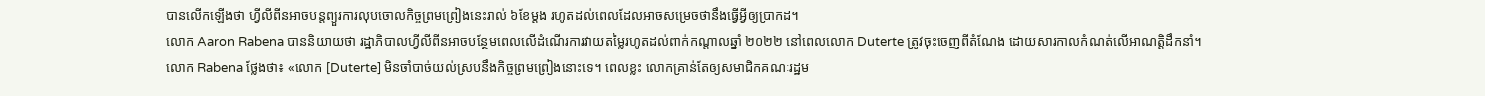បានលើកឡើងថា ហ្វីលីពីនអាចបន្តព្យួរការលុបចោលកិច្ចព្រមព្រៀងនេះរាល់ ៦ខែម្តង រហូតដល់ពេលដែលអាចសម្រេចថានឹងធ្វើអ្វីឲ្យប្រាកដ។
លោក Aaron Rabena បាននិយាយថា រដ្ឋាភិបាលហ្វីលីពីនអាចបន្ថែមពេលលើដំណើរការវាយតម្លៃរហូតដល់ពាក់កណ្តាលឆ្នាំ ២០២២ នៅពេលលោក Duterte ត្រូវចុះចេញពីតំណែង ដោយសារកាលកំណត់លើអាណត្តិដឹកនាំ។
លោក Rabena ថ្លែងថា៖ «លោក [Duterte] មិនចាំបាច់យល់ស្របនឹងកិច្ចព្រមព្រៀងនោះទេ។ ពេលខ្លះ លោកគ្រាន់តែឲ្យសមាជិកគណៈរដ្ឋម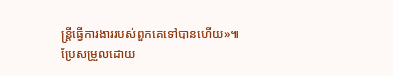ន្រ្តីធ្វើការងាររបស់ពួកគេទៅបានហើយ»៕
ប្រែសម្រួលដោយ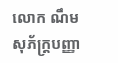លោក ណឹម សុភ័ក្រ្តបញ្ញា